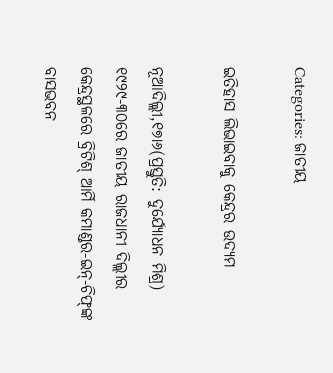Categories: ଜାତୀୟ

ଇତିହାସ ଲିଭାଇବାକୁ କେନ୍ଦ୍ରର ଉଦ୍ୟମ

ନୂଆଦିଲ୍ଲୀ,୧୭ା୬(ପ୍ରସ୍ତୁତି: ଦୁର୍ଯ୍ୟୋଧନ ମିଶ୍ର) ୧୯୨୯-୩୦ରେ ଜାତୀୟ ରାଜଧାନୀ ଦିଲ୍ଲୀର କେନ୍ଦ୍ରସ୍ଥଳରେ ବ୍ରିଟିଶ୍‌ ଆର୍ମି କମାଣ୍ଡର-ଇନ୍‌-ଚିଫ୍‌ଙ୍କ ବାସଭବନ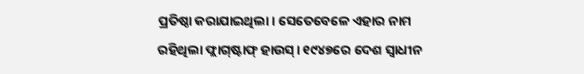ପ୍ରତିଷ୍ଠା କରାଯାଇଥିଲା। ସେତେବେଳେ ଏହାର ନାମ ରହିଥିଲା ଫ୍ଲାଗ୍‌ଷ୍ଟାଫ୍‌ ହାଉସ୍‌। ୧୯୪୭ରେ ଦେଶ ସ୍ବାଧୀନ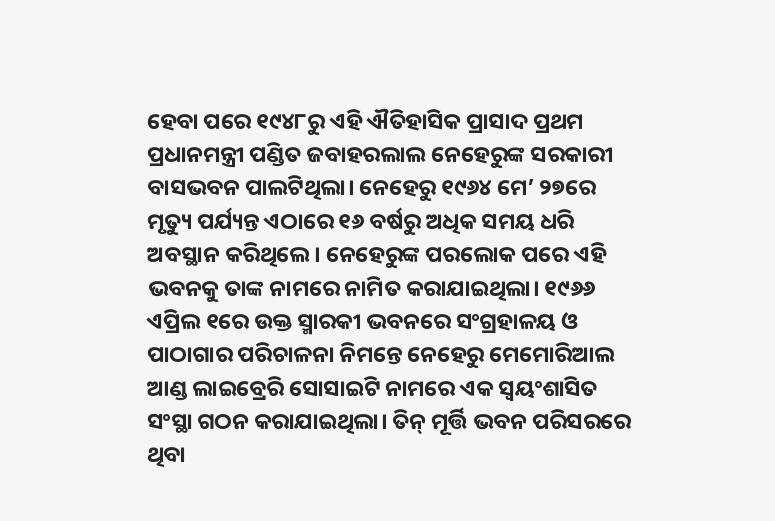ହେବା ପରେ ୧୯୪୮ରୁ ଏହି ଐତିହାସିକ ପ୍ରାସାଦ ପ୍ରଥମ ପ୍ରଧାନମନ୍ତ୍ରୀ ପଣ୍ଡିତ ଜବାହରଲାଲ ନେହେରୁଙ୍କ ସରକାରୀ ବାସଭବନ ପାଲଟିଥିଲା। ନେହେରୁ ୧୯୬୪ ମେ’ ୨୭ରେ ମୃତ୍ୟୁ ପର୍ଯ୍ୟନ୍ତ ଏଠାରେ ୧୬ ବର୍ଷରୁ ଅଧିକ ସମୟ ଧରି ଅବସ୍ଥାନ କରିଥିଲେ। ନେହେରୁଙ୍କ ପରଲୋକ ପରେ ଏହି ଭବନକୁ ତାଙ୍କ ନାମରେ ନାମିତ କରାଯାଇଥିଲା। ୧୯୬୬ ଏପ୍ରିଲ ୧ରେ ଉକ୍ତ ସ୍ମାରକୀ ଭବନରେ ସଂଗ୍ରହାଳୟ ଓ ପାଠାଗାର ପରିଚାଳନା ନିମନ୍ତେ ନେହେରୁ ମେମୋରିଆଲ ଆଣ୍ଡ ଲାଇବ୍ରେରି ସୋସାଇଟି ନାମରେ ଏକ ସ୍ବୟଂଶାସିତ ସଂସ୍ଥା ଗଠନ କରାଯାଇଥିଲା। ତିନ୍‌ ମୂର୍ତ୍ତି ଭବନ ପରିସରରେ ଥିବା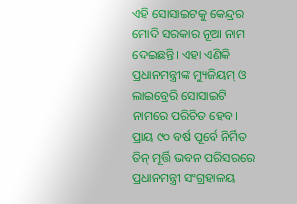ଏହି ସୋସାଇଟକୁ କେନ୍ଦ୍ରର ମୋଦି ସରକାର ନୂଆ ନାମ ଦେଇଛନ୍ତି। ଏହା ଏଣିକି ପ୍ରଧାନମନ୍ତ୍ରୀଙ୍କ ମ୍ୟୁଜିୟମ୍‌ ଓ ଲାଇବ୍ରେରି ସୋସାଇଟି ନାମରେ ପରିଚିତ ହେବ। ପ୍ରାୟ ୯୦ ବର୍ଷ ପୂର୍ବେ ନିର୍ମିତ ତିନ୍‌ ମୂର୍ତ୍ତି ଭବନ ପରିସରରେ ପ୍ରଧାନମନ୍ତ୍ରୀ ସଂଗ୍ରହାଳୟ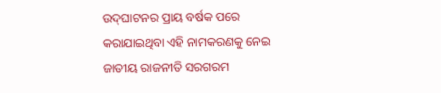ଉଦ୍‌ଘାଟନର ପ୍ରାୟ ବର୍ଷକ ପରେ କରାଯାଇଥିବା ଏହି ନାମକରଣକୁ ନେଇ ଜାତୀୟ ରାଜନୀତି ସରଗରମ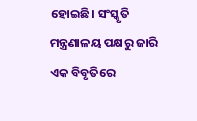ହୋଇଛି। ସଂସ୍କୃତି ମନ୍ତ୍ରଣାଳୟ ପକ୍ଷରୁ ଜାରି ଏକ ବିବୃତିରେ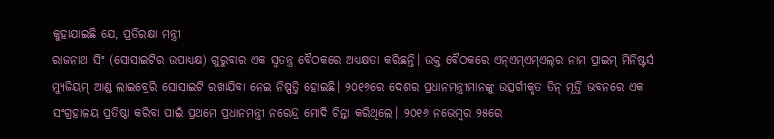କୁହାଯାଇଛି ଯେ, ପ୍ରତିରକ୍ଷା ମନ୍ତ୍ରୀ
ରାଜନାଥ ସିଂ (ସୋସାଇଟିର ଉପାଧ୍ୟକ୍ଷ) ଗୁରୁବାର ଏକ ସ୍ବତନ୍ତ୍ର ବୈଠକରେ ଅଧ୍ୟକ୍ଷତା କରିଛନ୍ତି। ଉକ୍ତ ବୈଠକରେ ଏନ୍‌ଏମ୍‌ଏମ୍‌ଏଲ୍‌ର ନାମ ପ୍ରାଇମ୍‌ ମିନିଷ୍ଟର୍ସ ମ୍ୟୁଜିୟମ୍‌ ଆଣ୍ଡ ଲାଇବ୍ରେରି ସୋସାଇଟି ରଖାଯିବା ନେଇ ନିଷ୍ପତ୍ତି ହୋଇଛି। ୨୦୧୬ରେ ଦେଶର ପ୍ରଧାନମନ୍ତ୍ରୀମାନଙ୍କୁ ଉତ୍ସର୍ଗୀକୃତ ତିନ୍‌ ମୂର୍ତ୍ତି ଭବନରେ ଏକ ସଂଗ୍ରହାଳୟ ପ୍ରତିଷ୍ଠା କରିବା ପାଇଁ ପ୍ରଥମେ ପ୍ରଧାନମନ୍ତ୍ରୀ ନରେନ୍ଦ୍ର ମୋଦି ଚିନ୍ତା କରିଥିଲେ। ୨୦୧୬ ନଭେମ୍ବର ୨୫ରେ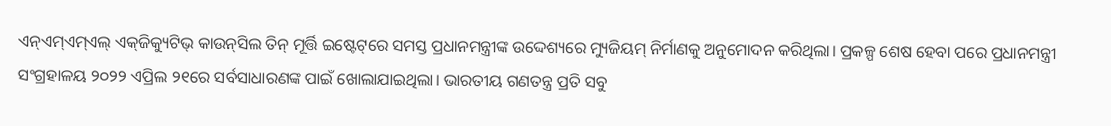ଏନ୍‌ଏମ୍‌ଏମ୍‌ଏଲ୍‌ ଏକ୍‌ଜିକ୍ୟୁଟିଭ୍‌ କାଉନ୍‌ସିଲ ତିନ୍‌ ମୂର୍ତ୍ତି ଇଷ୍ଟେଟ୍‌ରେ ସମସ୍ତ ପ୍ରଧାନମନ୍ତ୍ରୀଙ୍କ ଉଦ୍ଦେଶ୍ୟରେ ମ୍ୟୁଜିୟମ୍‌ ନିର୍ମାଣକୁ ଅନୁମୋଦନ କରିଥିଲା। ପ୍ରକଳ୍ପ ଶେଷ ହେବା ପରେ ପ୍ରଧାନମନ୍ତ୍ରୀ ସଂଗ୍ରହାଳୟ ୨୦୨୨ ଏପ୍ରିଲ ୨୧ରେ ସର୍ବସାଧାରଣଙ୍କ ପାଇଁ ଖୋଲାଯାଇଥିଲା। ଭାରତୀୟ ଗଣତନ୍ତ୍ର ପ୍ରତି ସବୁ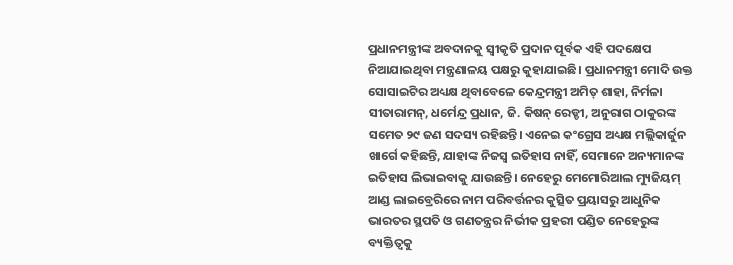ପ୍ରଧାନମନ୍ତ୍ରୀଙ୍କ ଅବଦାନକୁ ସ୍ବୀକୃତି ପ୍ରଦାନ ପୂର୍ବକ ଏହି ପଦକ୍ଷେପ ନିଆଯାଇଥିବା ମନ୍ତ୍ରଣାଳୟ ପକ୍ଷରୁ କୁହାଯାଇଛି। ପ୍ରଧାନମନ୍ତ୍ରୀ ମୋଦି ଉକ୍ତ ସୋସାଇଟିର ଅଧ୍ୟକ୍ଷ ଥିବାବେଳେ କେନ୍ଦ୍ରମନ୍ତ୍ରୀ ଅମିତ୍‌ ଶାହା, ନିର୍ମଳା ସୀତାରାମନ୍‌, ଧର୍ମେନ୍ଦ୍ର ପ୍ରଧାନ, ଜି. କିଷନ୍‌ ରେଡ୍ଡୀ, ଅନୁରାଗ ଠାକୁରଙ୍କ ସମେତ ୨୯ ଜଣ ସଦସ୍ୟ ରହିଛନ୍ତି। ଏନେଇ କଂଗ୍ରେସ ଅଧ୍ୟକ୍ଷ ମଲ୍ଲିକାର୍ଜୁନ ଖାର୍ଗେ କହିଛନ୍ତି, ଯାହାଙ୍କ ନିଜସ୍ବ ଇତିହାସ ନାହିଁ, ସେମାନେ ଅନ୍ୟମାନଙ୍କ ଇତିହାସ ଲିଭାଇବାକୁ ଯାଉଛନ୍ତି। ନେହେରୁ ମେମୋରିଆଲ ମ୍ୟୁଜିୟମ୍‌ ଆଣ୍ଡ ଲାଇବ୍ରେରିରେ ନାମ ପରିବର୍ତ୍ତନର କୁତ୍ସିତ ପ୍ରୟାସରୁ ଆଧୁନିକ ଭାରତର ସ୍ଥପତି ଓ ଗଣତନ୍ତ୍ରର ନିର୍ଭୀକ ପ୍ରହରୀ ପଣ୍ଡିତ ନେହେରୁଙ୍କ ବ୍ୟକ୍ତିତ୍ୱକୁ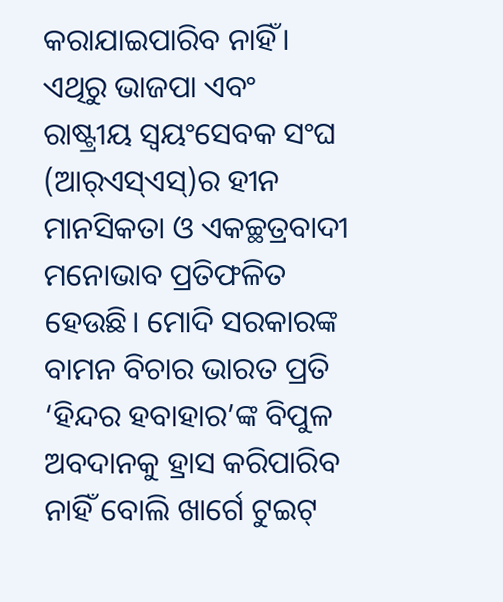କରାଯାଇପାରିବ ନାହିଁ। ଏଥିରୁ ଭାଜପା ଏବଂ ରାଷ୍ଟ୍ରୀୟ ସ୍ବୟଂସେବକ ସଂଘ (ଆର୍‌ଏସ୍‌ଏସ୍‌)ର ହୀନ ମାନସିକତା ଓ ଏକଚ୍ଛତ୍ରବାଦୀ ମନୋଭାବ ପ୍ରତିଫଳିତ ହେଉଛି। ମୋଦି ସରକାରଙ୍କ ବାମନ ବିଚାର ଭାରତ ପ୍ରତି ‘ହିନ୍ଦର ହବାହାର’ଙ୍କ ବିପୁଳ ଅବଦାନକୁ ହ୍ରାସ କରିପାରିବ ନାହିଁ ବୋଲି ଖାର୍ଗେ ଟୁଇଟ୍‌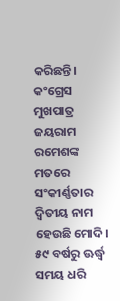କରିଛନ୍ତି। କଂଗ୍ରେସ ମୁଖପାତ୍ର ଜୟରାମ ରମେଶଙ୍କ ମତରେ ସଂକୀର୍ଣ୍ଣତାର ଦ୍ୱିତୀୟ ନାମ ହେଉଛି ମୋଦି। ୫୯ ବର୍ଷରୁ ଊର୍ଦ୍ଧ୍ୱ ସମୟ ଧରି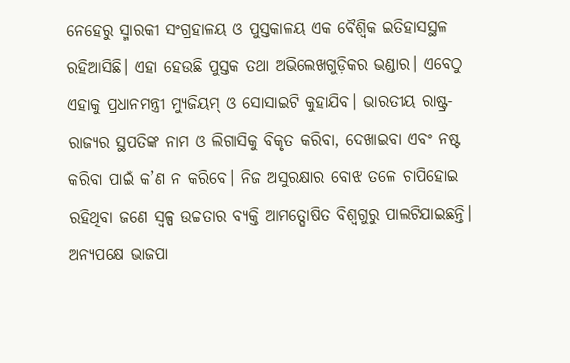ନେହେରୁ ସ୍ମାରକୀ ସଂଗ୍ରହାଳୟ ଓ ପୁସ୍ତକାଳୟ ଏକ ବୈଶ୍ୱିକ ଇତିହାସସ୍ଥଳ ରହିଆସିଛି। ଏହା ହେଉଛି ପୁସ୍ତକ ତଥା ଅଭିଲେଖଗୁଡ଼ିକର ଭଣ୍ଡାର। ଏବେଠୁ ଏହାକୁ ପ୍ରଧାନମନ୍ତ୍ରୀ ମ୍ୟୁଜିୟମ୍‌ ଓ ସୋସାଇଟି କୁହାଯିବ। ଭାରତୀୟ ରାଷ୍ଟ୍ର-ରାଜ୍ୟର ସ୍ଥପତିଙ୍କ ନାମ ଓ ଲିଗାସିକୁ ବିକୃତ କରିବା, ଦେଖାଇବା ଏବଂ ନଷ୍ଟ କରିବା ପାଇଁ କ’ଣ ନ କରିବେ। ନିଜ ଅସୁରକ୍ଷାର ବୋଝ ତଳେ ଚାପିହୋଇ ରହିଥିବା ଜଣେ ସ୍ବଳ୍ପ ଉଚ୍ଚତାର ବ୍ୟକ୍ତି ଆମତ୍ଘୋଷିତ ବିଶ୍ୱଗୁରୁ ପାଲଟିଯାଇଛନ୍ତି। ଅନ୍ୟପକ୍ଷେ ଭାଜପା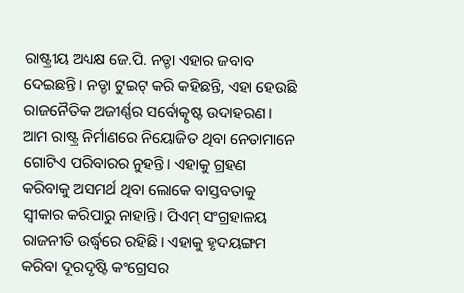ରାଷ୍ଟ୍ରୀୟ ଅଧ୍ୟକ୍ଷ ଜେ.ପି. ନଡ୍ଡା ଏହାର ଜବାବ ଦେଇଛନ୍ତି। ନଡ୍ଡା ଟୁଇଟ୍‌ କରି କହିଛନ୍ତି, ଏହା ହେଉଛି ରାଜନୈତିକ ଅଜୀର୍ଣ୍ଣର ସର୍ବୋତ୍କୃଷ୍ଟ ଉଦାହରଣ। ଆମ ରାଷ୍ଟ୍ର ନିର୍ମାଣରେ ନିୟୋଜିତ ଥିବା ନେତାମାନେ ଗୋଟିଏ ପରିବାରର ନୁହନ୍ତି। ଏହାକୁ ଗ୍ରହଣ କରିବାକୁ ଅସମର୍ଥ ଥିବା ଲୋକେ ବାସ୍ତବତାକୁ ସ୍ବୀକାର କରିପାରୁ ନାହାନ୍ତି। ପିଏମ୍‌ ସଂଗ୍ରହାଳୟ ରାଜନୀତି ଉର୍ଦ୍ଧ୍ୱରେ ରହିଛି। ଏହାକୁ ହୃଦୟଙ୍ଗମ କରିବା ଦୂରଦୃଷ୍ଟି କଂଗ୍ରେସର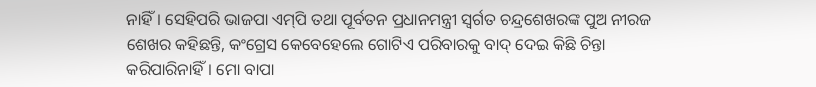ନାହିଁ। ସେହିପରି ଭାଜପା ଏମ୍‌ପି ତଥା ପୂର୍ବତନ ପ୍ରଧାନମନ୍ତ୍ରୀ ସ୍ବର୍ଗତ ଚନ୍ଦ୍ରଶେଖରଙ୍କ ପୁଅ ନୀରଜ ଶେଖର କହିଛନ୍ତି, କଂଗ୍ରେସ କେବେହେଲେ ଗୋଟିଏ ପରିବାରକୁ ବାଦ୍‌ ଦେଇ କିଛି ଚିନ୍ତା କରିପାରିନାହିଁ। ମୋ ବାପା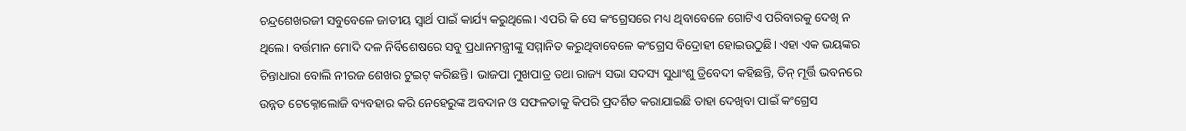ଚନ୍ଦ୍ରଶେଖରଜୀ ସବୁବେଳେ ଜାତୀୟ ସ୍ବାର୍ଥ ପାଇଁ କାର୍ଯ୍ୟ କରୁଥିଲେ। ଏପରି କି ସେ କଂଗ୍ରେସରେ ମଧ୍ୟ ଥିବାବେଳେ ଗୋଟିଏ ପରିବାରକୁ ଦେଖି ନ ଥିଲେ। ବର୍ତ୍ତମାନ ମୋଦି ଦଳ ନିର୍ବିଶେଷରେ ସବୁ ପ୍ରଧାନମନ୍ତ୍ରୀଙ୍କୁ ସମ୍ମାନିତ କରୁଥିବାବେଳେ କଂଗ୍ରେସ ବିଦ୍ରୋହୀ ହୋଇଉଠୁଛି। ଏହା ଏକ ଭୟଙ୍କର ଚିନ୍ତାଧାରା ବୋଲି ନୀରଜ ଶେଖର ଟୁଇଟ୍‌ କରିଛନ୍ତି। ଭାଜପା ମୁଖପାତ୍ର ତଥା ରାଜ୍ୟ ସଭା ସଦସ୍ୟ ସୁଧାଂଶୁ ତ୍ରିବେଦୀ କହିଛନ୍ତି, ତିନ୍‌ ମୂର୍ତ୍ତି ଭବନରେ ଉନ୍ନତ ଟେକ୍ନୋଲୋଜି ବ୍ୟବହାର କରି ନେହେରୁଙ୍କ ଅବଦାନ ଓ ସଫଳତାକୁ କିପରି ପ୍ରଦର୍ଶିତ କରାଯାଇଛି ତାହା ଦେଖିବା ପାଇଁ କଂଗ୍ରେସ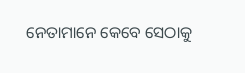ନେତାମାନେ କେବେ ସେଠାକୁ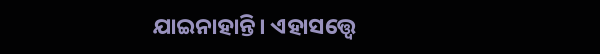ଯାଇନାହାନ୍ତି। ଏହାସତ୍ତ୍ୱେ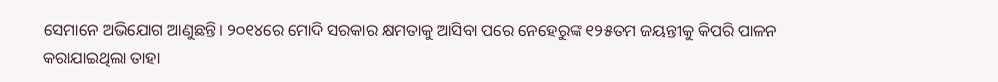ସେମାନେ ଅଭିଯୋଗ ଆଣୁଛନ୍ତି। ୨୦୧୪ରେ ମୋଦି ସରକାର କ୍ଷମତାକୁ ଆସିବା ପରେ ନେହେରୁଙ୍କ ୧୨୫ତମ ଜୟନ୍ତୀକୁ କିପରି ପାଳନ କରାଯାଇଥିଲା ତାହା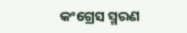କଂଗ୍ରେସ ସ୍ମରଣ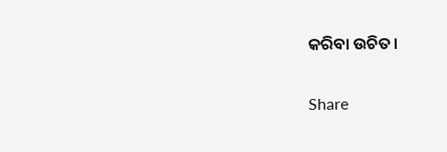କରିବା ଉଚିତ।

Share